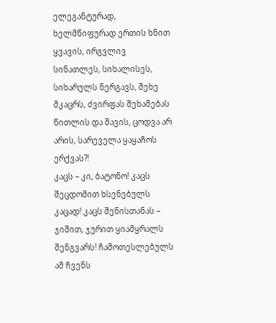ელეგანტურად, ხელმწიფურად ერთის ხნით ყვავის, ირგვლივ სინათლეს, სიხალისეს, სიხარულს ნერგავს, შეხე მკაცრს, ძვირფას შეხამებას წითლის და შავის, ცოდვა არ არის, სარეველა ყაყაჩოს ერქვას?!
კაცს – კი, ბატონო! კაცს შეცდომით ხსენებულს კაცად! კაცს შენისთანას – ჯიშით, ჯურით ყიამყრალს შენგვარს! ჩამოთესლებულს ამ ჩვენს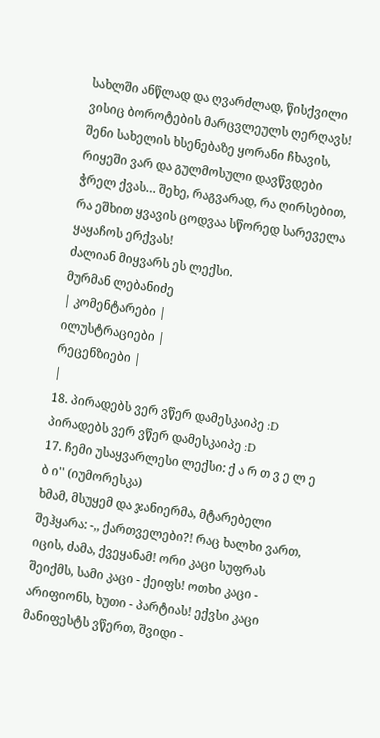სახლში ანწლად და ღვარძლად, წისქვილი ვისიც ბოროტების მარცვლეულს ღერღავს!
შენი სახელის ხსენებაზე ყორანი ჩხავის, რიყეში ვარ და გულმოსული დავწვდები ჭრელ ქვას… შეხე, რაგვარად, რა ღირსებით, რა ეშხით ყვავის ცოდვაა სწორედ სარეველა ყაყაჩოს ერქვას!
ძალიან მიყვარს ეს ლექსი.
მურმან ლებანიძე
| კომენტარები |
ილუსტრაციები |
რეცენზიები |
|
18. პირადებს ვერ ვწერ დამესკაიპე :D პირადებს ვერ ვწერ დამესკაიპე :D
17. ჩემი უსაყვარლესი ლექსი: ქ ა რ თ ვ ე ლ ე ბ ი'' (იუმორესკა)
ხმამ, მსუყემ და ჯანიერმა, მტარებელი შეჰყარა: -,, ქართველები?! რაც ხალხი ვართ, იცის, ძამა, ქვეყანამ! ორი კაცი სუფრას შეიქმს, სამი კაცი - ქეიფს! ოთხი კაცი - არიფიონს, ხუთი - პარტიას! ექვსი კაცი მანიფესტს ვწერთ, შვიდი -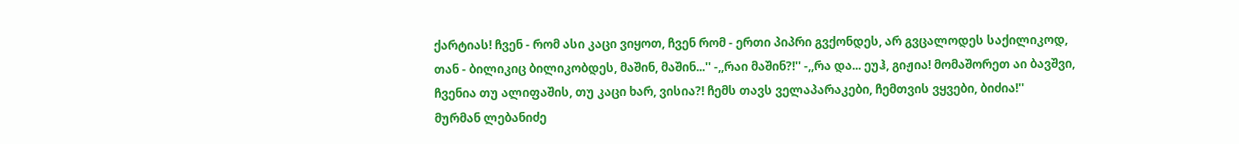ქარტიას! ჩვენ - რომ ასი კაცი ვიყოთ, ჩვენ რომ - ერთი პიპრი გვქონდეს, არ გვცალოდეს საქილიკოდ, თან - ბილიკიც ბილიკობდეს, მაშინ, მაშინ...'' -,,რაი მაშინ?!'' -,,რა და... ეუჰ, გიჟია! მომაშორეთ აი ბავშვი, ჩვენია თუ ალიფაშის, თუ კაცი ხარ, ვისია?! ჩემს თავს ველაპარაკები, ჩემთვის ვყვები, ბიძია!''
მურმან ლებანიძე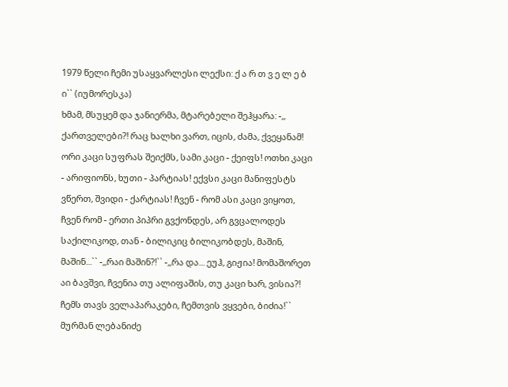1979 წელი ჩემი უსაყვარლესი ლექსი: ქ ა რ თ ვ ე ლ ე ბ ი`` (იუმორესკა)
ხმამ, მსუყემ და ჯანიერმა, მტარებელი შეჰყარა: -,, ქართველები?! რაც ხალხი ვართ, იცის, ძამა, ქვეყანამ! ორი კაცი სუფრას შეიქმს, სამი კაცი - ქეიფს! ოთხი კაცი - არიფიონს, ხუთი - პარტიას! ექვსი კაცი მანიფესტს ვწერთ, შვიდი - ქარტიას! ჩვენ - რომ ასი კაცი ვიყოთ, ჩვენ რომ - ერთი პიპრი გვქონდეს, არ გვცალოდეს საქილიკოდ, თან - ბილიკიც ბილიკობდეს, მაშინ, მაშინ...`` -,,რაი მაშინ?!`` -,,რა და... ეუჰ, გიჟია! მომაშორეთ აი ბავშვი, ჩვენია თუ ალიფაშის, თუ კაცი ხარ, ვისია?! ჩემს თავს ველაპარაკები, ჩემთვის ვყვები, ბიძია!``
მურმან ლებანიძე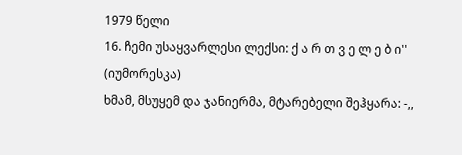1979 წელი
16. ჩემი უსაყვარლესი ლექსი: ქ ა რ თ ვ ე ლ ე ბ ი'' (იუმორესკა)
ხმამ, მსუყემ და ჯანიერმა, მტარებელი შეჰყარა: -,,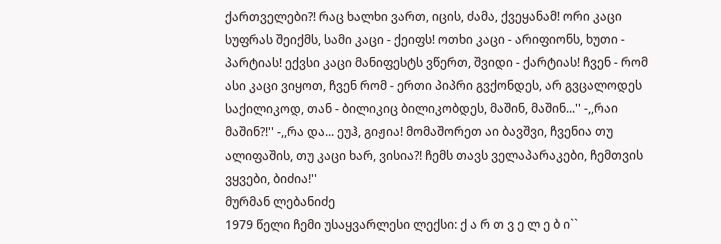ქართველები?! რაც ხალხი ვართ, იცის, ძამა, ქვეყანამ! ორი კაცი სუფრას შეიქმს, სამი კაცი - ქეიფს! ოთხი კაცი - არიფიონს, ხუთი - პარტიას! ექვსი კაცი მანიფესტს ვწერთ, შვიდი - ქარტიას! ჩვენ - რომ ასი კაცი ვიყოთ, ჩვენ რომ - ერთი პიპრი გვქონდეს, არ გვცალოდეს საქილიკოდ, თან - ბილიკიც ბილიკობდეს, მაშინ, მაშინ...'' -,,რაი მაშინ?!'' -,,რა და... ეუჰ, გიჟია! მომაშორეთ აი ბავშვი, ჩვენია თუ ალიფაშის, თუ კაცი ხარ, ვისია?! ჩემს თავს ველაპარაკები, ჩემთვის ვყვები, ბიძია!''
მურმან ლებანიძე
1979 წელი ჩემი უსაყვარლესი ლექსი: ქ ა რ თ ვ ე ლ ე ბ ი``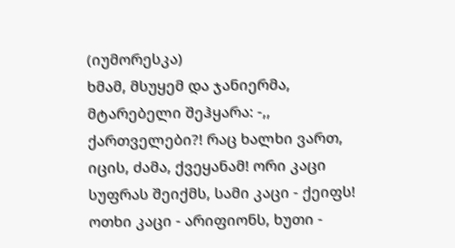(იუმორესკა)
ხმამ, მსუყემ და ჯანიერმა, მტარებელი შეჰყარა: -,, ქართველები?! რაც ხალხი ვართ, იცის, ძამა, ქვეყანამ! ორი კაცი სუფრას შეიქმს, სამი კაცი - ქეიფს! ოთხი კაცი - არიფიონს, ხუთი -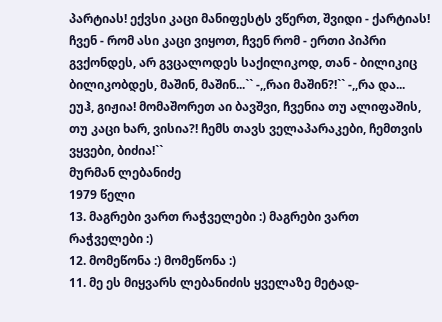პარტიას! ექვსი კაცი მანიფესტს ვწერთ, შვიდი - ქარტიას! ჩვენ - რომ ასი კაცი ვიყოთ, ჩვენ რომ - ერთი პიპრი გვქონდეს, არ გვცალოდეს საქილიკოდ, თან - ბილიკიც ბილიკობდეს, მაშინ, მაშინ...`` -,,რაი მაშინ?!`` -,,რა და... ეუჰ, გიჟია! მომაშორეთ აი ბავშვი, ჩვენია თუ ალიფაშის, თუ კაცი ხარ, ვისია?! ჩემს თავს ველაპარაკები, ჩემთვის ვყვები, ბიძია!``
მურმან ლებანიძე
1979 წელი
13. მაგრები ვართ რაჭველები :) მაგრები ვართ რაჭველები :)
12. მომეწონა :) მომეწონა :)
11. მე ეს მიყვარს ლებანიძის ყველაზე მეტად-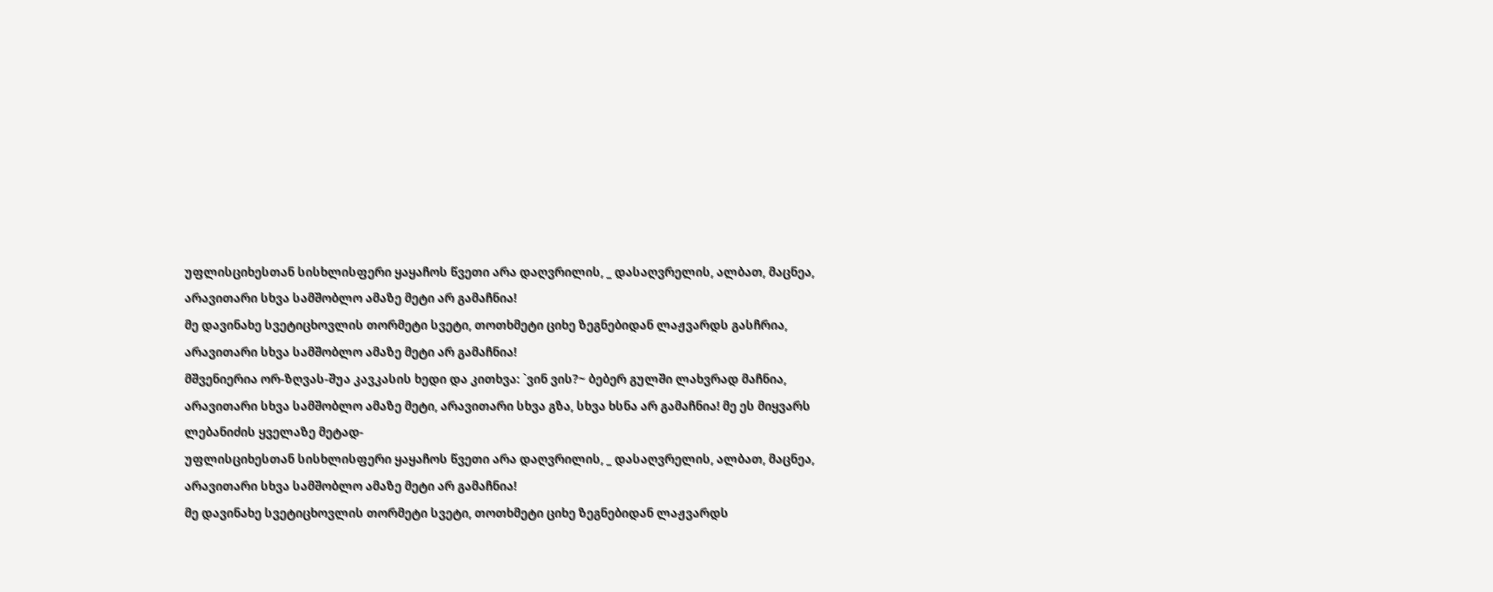უფლისციხესთან სისხლისფერი ყაყაჩოს წვეთი არა დაღვრილის, _ დასაღვრელის, ალბათ, მაცნეა, არავითარი სხვა სამშობლო ამაზე მეტი არ გამაჩნია!
მე დავინახე სვეტიცხოვლის თორმეტი სვეტი, თოთხმეტი ციხე ზეგნებიდან ლაჟვარდს გასჩრია, არავითარი სხვა სამშობლო ამაზე მეტი არ გამაჩნია!
მშვენიერია ორ-ზღვას-შუა კავკასის ხედი და კითხვა: `ვინ ვის?~ ბებერ გულში ლახვრად მაჩნია, არავითარი სხვა სამშობლო ამაზე მეტი, არავითარი სხვა გზა, სხვა ხსნა არ გამაჩნია! მე ეს მიყვარს ლებანიძის ყველაზე მეტად-
უფლისციხესთან სისხლისფერი ყაყაჩოს წვეთი არა დაღვრილის, _ დასაღვრელის, ალბათ, მაცნეა, არავითარი სხვა სამშობლო ამაზე მეტი არ გამაჩნია!
მე დავინახე სვეტიცხოვლის თორმეტი სვეტი, თოთხმეტი ციხე ზეგნებიდან ლაჟვარდს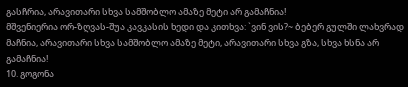გასჩრია, არავითარი სხვა სამშობლო ამაზე მეტი არ გამაჩნია!
მშვენიერია ორ-ზღვას-შუა კავკასის ხედი და კითხვა: `ვინ ვის?~ ბებერ გულში ლახვრად მაჩნია, არავითარი სხვა სამშობლო ამაზე მეტი, არავითარი სხვა გზა, სხვა ხსნა არ გამაჩნია!
10. გოგონა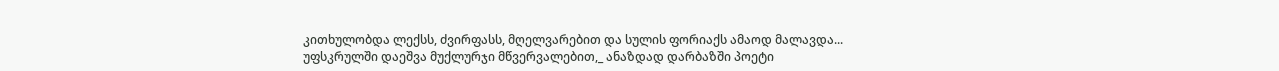კითხულობდა ლექსს, ძვირფასს, მღელვარებით და სულის ფორიაქს ამაოდ მალავდა... უფსკრულში დაეშვა მუქლურჯი მწვერვალებით,_ ანაზდად დარბაზში პოეტი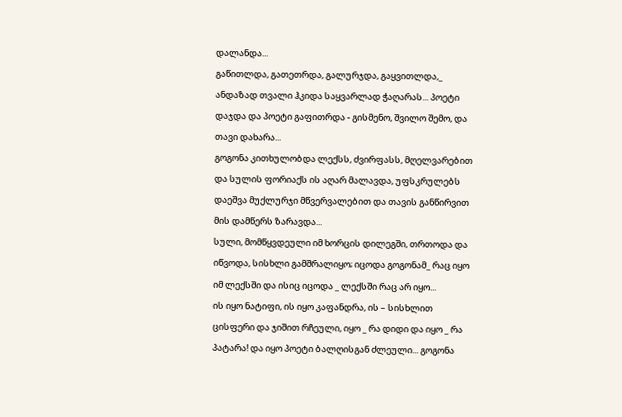დალანდა...
გაწითლდა, გათეთრდა, გალურჯდა, გაყვითლდა,_ ანდაზად თვალი ჰკიდა საყვარლად ჭაღარას... პოეტი დაჯდა და პოეტი გაფითრდა - გისმენო, შვილო შემო, და თავი დახარა...
გოგონა კითხულობდა ლექსს, ძვირფასს, მღელვარებით და სულის ფორიაქს ის აღარ მალავდა, უფსკრულებს დაეშვა მუქლურჯი მწვერვალებით და თავის განწირვით მის დამწერს ზარავდა...
სული, მომწყვდეული იმ ხორცის დილეგში, თრთოდა და იწვოდა, სისხლი გამშრალიყო; იცოდა გოგონამ_ რაც იყო იმ ლექსში და ისიც იცოდა _ ლექსში რაც არ იყო...
ის იყო ნატიფი, ის იყო კაფანდრა, ის – სისხლით ცისფერი და ჯიშით რჩეული, იყო _ რა დიდი და იყო _ რა პატარა! და იყო პოეტი ბალღისგან ძლეული... გოგონა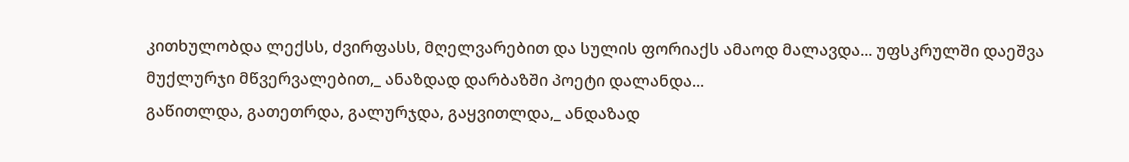კითხულობდა ლექსს, ძვირფასს, მღელვარებით და სულის ფორიაქს ამაოდ მალავდა... უფსკრულში დაეშვა მუქლურჯი მწვერვალებით,_ ანაზდად დარბაზში პოეტი დალანდა...
გაწითლდა, გათეთრდა, გალურჯდა, გაყვითლდა,_ ანდაზად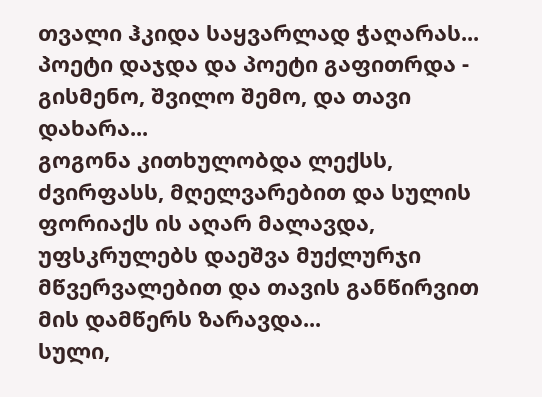თვალი ჰკიდა საყვარლად ჭაღარას... პოეტი დაჯდა და პოეტი გაფითრდა - გისმენო, შვილო შემო, და თავი დახარა...
გოგონა კითხულობდა ლექსს, ძვირფასს, მღელვარებით და სულის ფორიაქს ის აღარ მალავდა, უფსკრულებს დაეშვა მუქლურჯი მწვერვალებით და თავის განწირვით მის დამწერს ზარავდა...
სული,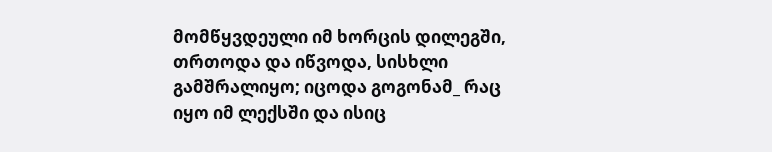მომწყვდეული იმ ხორცის დილეგში, თრთოდა და იწვოდა, სისხლი გამშრალიყო; იცოდა გოგონამ_ რაც იყო იმ ლექსში და ისიც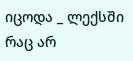იცოდა _ ლექსში რაც არ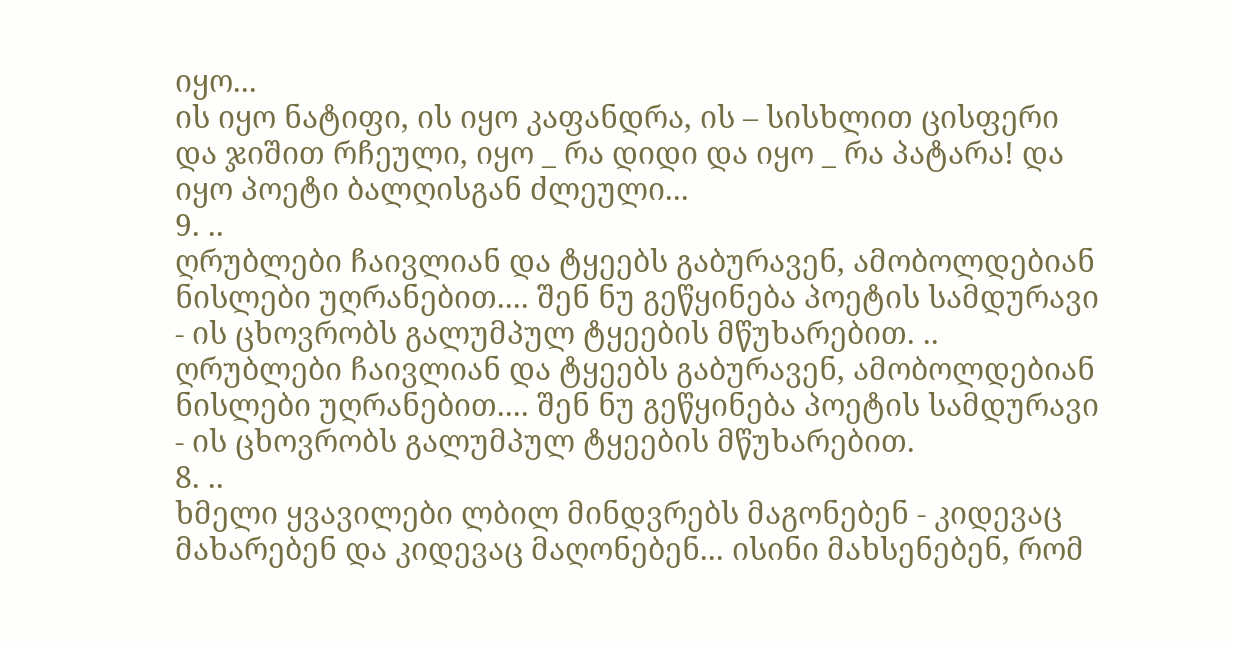იყო...
ის იყო ნატიფი, ის იყო კაფანდრა, ის – სისხლით ცისფერი და ჯიშით რჩეული, იყო _ რა დიდი და იყო _ რა პატარა! და იყო პოეტი ბალღისგან ძლეული...
9. ..
ღრუბლები ჩაივლიან და ტყეებს გაბურავენ, ამობოლდებიან ნისლები უღრანებით.... შენ ნუ გეწყინება პოეტის სამდურავი - ის ცხოვრობს გალუმპულ ტყეების მწუხარებით. ..
ღრუბლები ჩაივლიან და ტყეებს გაბურავენ, ამობოლდებიან ნისლები უღრანებით.... შენ ნუ გეწყინება პოეტის სამდურავი - ის ცხოვრობს გალუმპულ ტყეების მწუხარებით.
8. ..
ხმელი ყვავილები ლბილ მინდვრებს მაგონებენ - კიდევაც მახარებენ და კიდევაც მაღონებენ... ისინი მახსენებენ, რომ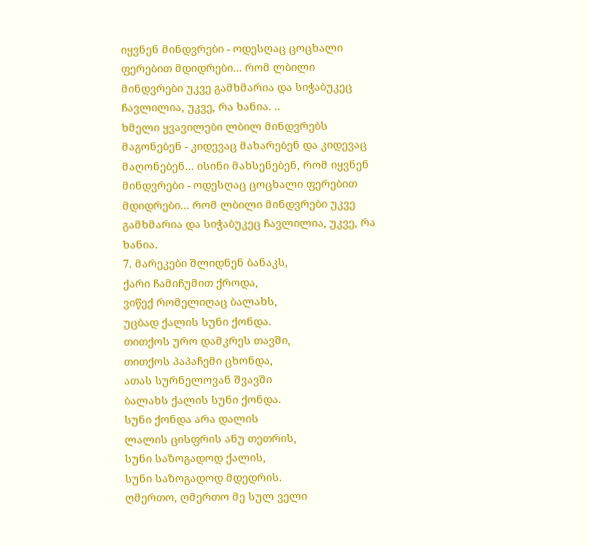იყვნენ მინდვრები - ოდესღაც ცოცხალი ფერებით მდიდრები... რომ ლბილი მინდვრები უკვე გამხმარია და სიჭაბუკეც ჩავლილია, უკვე, რა ხანია. ..
ხმელი ყვავილები ლბილ მინდვრებს მაგონებენ - კიდევაც მახარებენ და კიდევაც მაღონებენ... ისინი მახსენებენ, რომ იყვნენ მინდვრები - ოდესღაც ცოცხალი ფერებით მდიდრები... რომ ლბილი მინდვრები უკვე გამხმარია და სიჭაბუკეც ჩავლილია, უკვე, რა ხანია.
7. მარეკები შლიდნენ ბანაკს,
ქარი ჩამიჩუმით ქროდა,
ვიწექ რომელიღაც ბალახს,
უცბად ქალის სუნი ქონდა.
თითქოს ურო დამკრეს თავში,
თითქოს პაპაჩემი ცხონდა,
ათას სურნელოვან შვავში
ბალახს ქალის სუნი ქონდა.
სუნი ქონდა არა დალის
ლალის ცისფრის ანუ თეთრის,
სუნი საზოგადოდ ქალის,
სუნი საზოგადოდ მდედრის.
ღმერთო, ღმერთო მე სულ ველი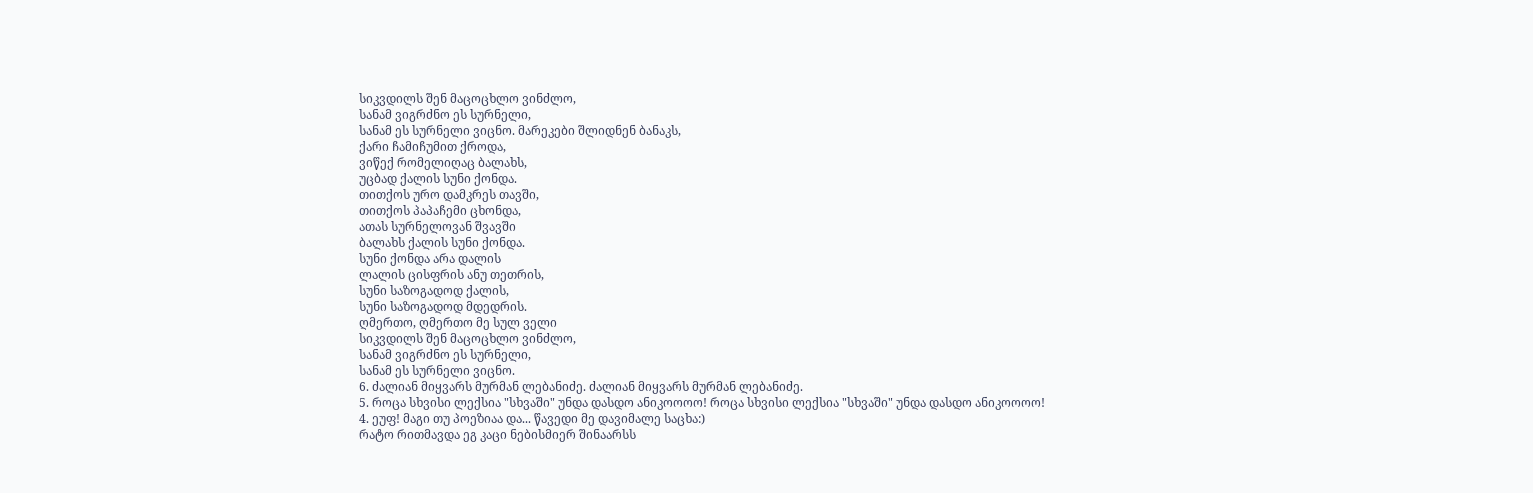სიკვდილს შენ მაცოცხლო ვინძლო,
სანამ ვიგრძნო ეს სურნელი,
სანამ ეს სურნელი ვიცნო. მარეკები შლიდნენ ბანაკს,
ქარი ჩამიჩუმით ქროდა,
ვიწექ რომელიღაც ბალახს,
უცბად ქალის სუნი ქონდა.
თითქოს ურო დამკრეს თავში,
თითქოს პაპაჩემი ცხონდა,
ათას სურნელოვან შვავში
ბალახს ქალის სუნი ქონდა.
სუნი ქონდა არა დალის
ლალის ცისფრის ანუ თეთრის,
სუნი საზოგადოდ ქალის,
სუნი საზოგადოდ მდედრის.
ღმერთო, ღმერთო მე სულ ველი
სიკვდილს შენ მაცოცხლო ვინძლო,
სანამ ვიგრძნო ეს სურნელი,
სანამ ეს სურნელი ვიცნო.
6. ძალიან მიყვარს მურმან ლებანიძე. ძალიან მიყვარს მურმან ლებანიძე.
5. როცა სხვისი ლექსია "სხვაში" უნდა დასდო ანიკოოოო! როცა სხვისი ლექსია "სხვაში" უნდა დასდო ანიკოოოო!
4. ეუფ! მაგი თუ პოეზიაა და... წავედი მე დავიმალე საცხა:)
რატო რითმავდა ეგ კაცი ნებისმიერ შინაარსს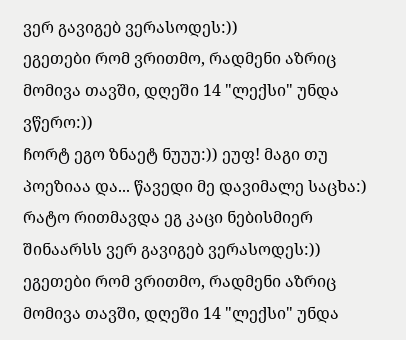ვერ გავიგებ ვერასოდეს:))
ეგეთები რომ ვრითმო, რადმენი აზრიც მომივა თავში, დღეში 14 "ლექსი" უნდა ვწერო:))
ჩორტ ეგო ზნაეტ ნუუუ:)) ეუფ! მაგი თუ პოეზიაა და... წავედი მე დავიმალე საცხა:)
რატო რითმავდა ეგ კაცი ნებისმიერ შინაარსს ვერ გავიგებ ვერასოდეს:))
ეგეთები რომ ვრითმო, რადმენი აზრიც მომივა თავში, დღეში 14 "ლექსი" უნდა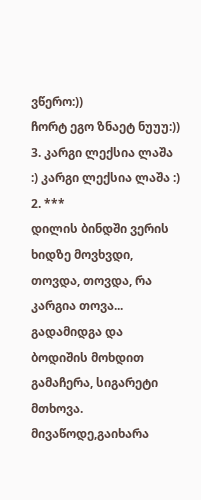ვწერო:))
ჩორტ ეგო ზნაეტ ნუუუ:))
3. კარგი ლექსია ლაშა :) კარგი ლექსია ლაშა :)
2. ***
დილის ბინდში ვერის ხიდზე მოვხვდი, თოვდა, თოვდა, რა კარგია თოვა... გადამიდგა და ბოდიშის მოხდით გამაჩერა, სიგარეტი მთხოვა.
მივაწოდე,გაიხარა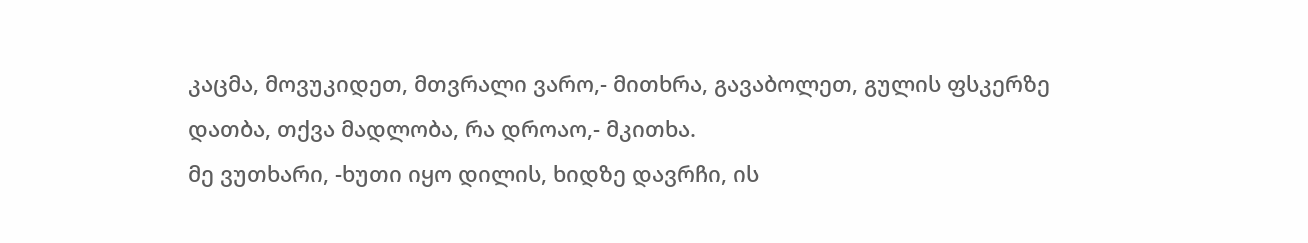კაცმა, მოვუკიდეთ, მთვრალი ვარო,- მითხრა, გავაბოლეთ, გულის ფსკერზე დათბა, თქვა მადლობა, რა დროაო,- მკითხა.
მე ვუთხარი, -ხუთი იყო დილის, ხიდზე დავრჩი, ის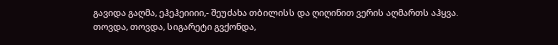გავიდა გაღმა, ეჰეჰეიიიი,- შეუძახა თბილისს და ღიღინით ვერის აღმართს აჰყვა.
თოვდა, თოვდა, სიგარეტი გვქონდა,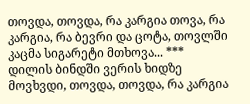თოვდა, თოვდა, რა კარგია თოვა, რა კარგია, რა ბევრი და ცოტა, თოვლში კაცმა სიგარეტი მთხოვა... ***
დილის ბინდში ვერის ხიდზე მოვხვდი, თოვდა, თოვდა, რა კარგია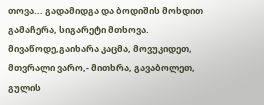თოვა... გადამიდგა და ბოდიშის მოხდით გამაჩერა, სიგარეტი მთხოვა.
მივაწოდე,გაიხარა კაცმა, მოვუკიდეთ, მთვრალი ვარო,- მითხრა, გავაბოლეთ, გულის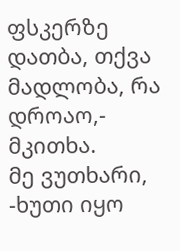ფსკერზე დათბა, თქვა მადლობა, რა დროაო,- მკითხა.
მე ვუთხარი, -ხუთი იყო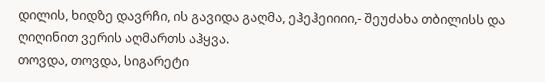დილის, ხიდზე დავრჩი, ის გავიდა გაღმა, ეჰეჰეიიიი,- შეუძახა თბილისს და ღიღინით ვერის აღმართს აჰყვა.
თოვდა, თოვდა, სიგარეტი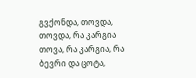გვქონდა, თოვდა, თოვდა, რა კარგია თოვა, რა კარგია, რა ბევრი და ცოტა,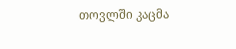თოვლში კაცმა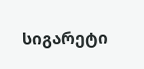სიგარეტი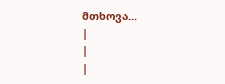მთხოვა...
|
|
|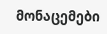მონაცემები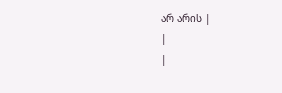არ არის |
|
|